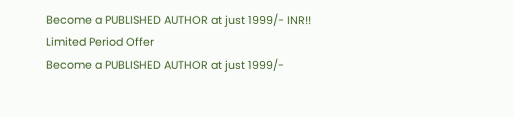Become a PUBLISHED AUTHOR at just 1999/- INR!! Limited Period Offer
Become a PUBLISHED AUTHOR at just 1999/-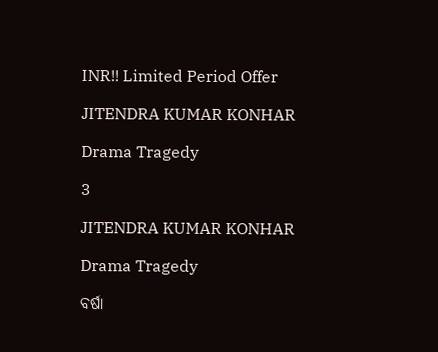INR!! Limited Period Offer

JITENDRA KUMAR KONHAR

Drama Tragedy

3

JITENDRA KUMAR KONHAR

Drama Tragedy

ବର୍ଷା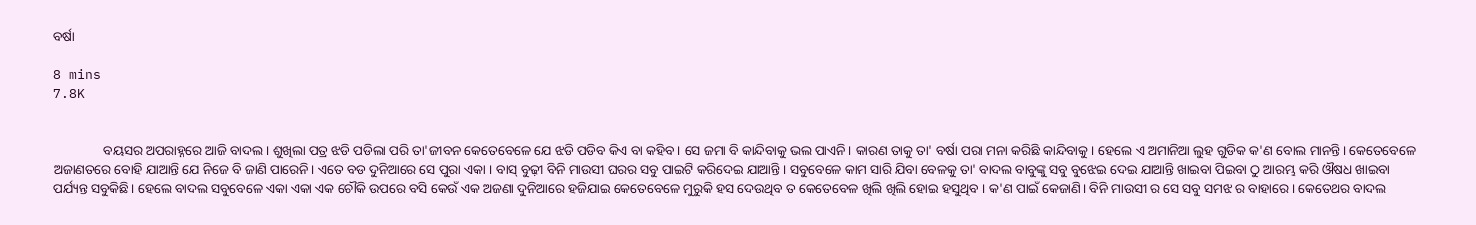ବର୍ଷା

8 mins
7.8K


               ବୟସର ଅପରାହ୍ନରେ ଆଜି ବାଦଲ । ଶୁଖିଲା ପତ୍ର ଝଡି ପଡିଲା ପରି ତା'ଜୀବନ କେତେବେଳେ ଯେ ଝଡି ପଡିବ କିଏ ବା କହିବ। ସେ ଜମା ବି କାନ୍ଦିବାକୁ ଭଲ ପାଏନି। କାରଣ ତାକୁ ତା' ବର୍ଷା ପରା ମନା କରିଛି କାନ୍ଦିବାକୁ। ହେଲେ ଏ ଅମାନିଆ ଲୁହ ଗୁଡିକ କ'ଣ ବୋଲ ମାନନ୍ତି। କେତେବେଳେ ଅଜାଣତରେ ବୋହି ଯାଆନ୍ତି ଯେ ନିଜେ ବି ଜାଣି ପାରେନି। ଏତେ ବଡ ଦୁନିଆରେ ସେ ପୁରା ଏକା । ବାସ୍ ବୁଢ଼ୀ ବିନି ମାଉସୀ ଘରର ସବୁ ପାଇଟି କରିଦେଇ ଯାଆନ୍ତି। ସବୁବେଳେ କାମ ସାରି ଯିବା ବେଳକୁ ତା' ବାଦଲ ବାବୁଙ୍କୁ ସବୁ ବୁଝେଇ ଦେଇ ଯାଆନ୍ତି ଖାଇବା ପିଇବା ଠୁ ଆରମ୍ଭ କରି ଔଷଧ ଖାଇବା ପର୍ଯ୍ୟନ୍ତ ସବୁକିଛି। ହେଲେ ବାଦଲ ସବୁବେଳେ ଏକା ଏକା ଏକ ଚୌକି ଉପରେ ବସି କେଉଁ ଏକ ଅଜଣା ଦୁନିଆରେ ହଜିଯାଇ କେତେବେଳେ ମୁରୁକି ହସ ଦେଉଥିବ ତ କେତେବେଳ ଖିଲି ଖିଲି ହୋଇ ହସୁଥିବ । କ'ଣ ପାଇଁ କେଜାଣି। ବିନି ମାଉସୀ ର ସେ ସବୁ ସମଝ ର ବାହାରେ। କେତେଥର ବାଦଲ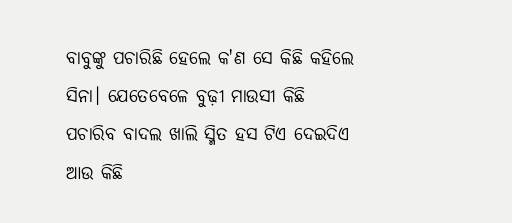ବାବୁଙ୍କୁ ପଚାରିଛି ହେଲେ କ'ଣ ସେ କିଛି କହିଲେ ସିନା। ଯେତେବେଳେ ବୁଢ଼ୀ ମାଉସୀ କିଛି ପଚାରିବ ବାଦଲ ଖାଲି ସ୍ମିତ ହସ ଟିଏ ଦେଇଦିଏ ଆଉ କିଛି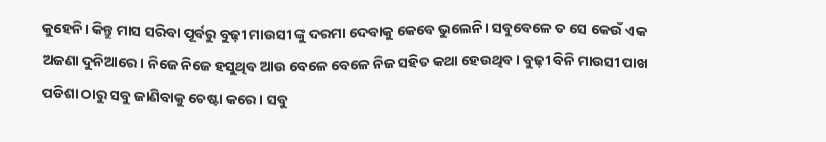କୁହେନି। କିନ୍ତୁ ମାସ ସରିବା ପୂର୍ବରୁ ବୁଢ଼ୀ ମାଉସୀ ଙ୍କୁ ଦରମା ଦେବାକୁ କେବେ ଭୁଲେନି। ସବୁବେଳେ ତ ସେ କେଉଁ ଏକ ଅଜଣା ଦୁନିଆରେ। ନିଜେ ନିଜେ ହସୁଥିବ ଆଉ ବେଳେ ବେଳେ ନିଜ ସହିତ କଥା ହେଉଥିବ। ବୁଢ଼ୀ ବିନି ମାଉସୀ ପାଖ ପଡିଶା ଠାରୁ ସବୁ ଜାଣିବାକୁ ଚେଷ୍ଟା କରେ। ସବୁ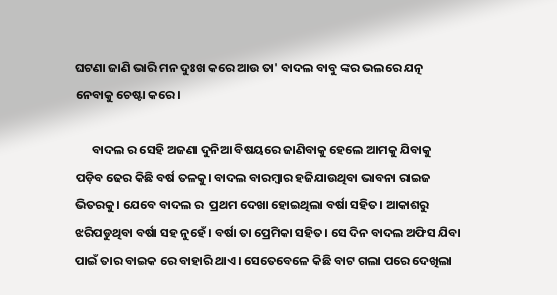ଘଟଣା ଜାଣି ଭାରି ମନ ଦୁଃଖ କରେ ଆଉ ତା' ବାଦଲ ବାବୁ ଙ୍କର ଭଲରେ ଯତ୍ନ ନେବାକୁ ଚେଷ୍ଟା କରେ।

      ବାଦଲ ର ସେହି ଅଜଣା ଦୁନିଆ ବିଷୟରେ ଜାଣିବାକୁ ହେଲେ ଆମକୁ ଯିବାକୁ ପଡ଼ିବ ଢେର କିଛି ବର୍ଷ ତଳକୁ। ବାଦଲ ବାରମ୍ବାର ହଜିଯାଉଥିବା ଭାବନା ରାଇଜ ଭିତରକୁ। ଯେବେ ବାଦଲ ର  ପ୍ରଥମ ଦେଖା ହୋଇଥିଲା ବର୍ଷା ସହିତ। ଆକାଶରୁ ଝରିପଡୁଥିବା ବର୍ଷା ସହ ନୁହେଁ । ବର୍ଷା ତା ପ୍ରେମିକା ସହିତ। ସେ ଦିନ ବାଦଲ ଅଫିସ ଯିବା ପାଇଁ ତାର ବାଇକ ରେ ବାହାରି ଥାଏ। ସେତେବେଳେ କିଛି ବାଟ ଗଲା ପରେ ଦେଖିଲା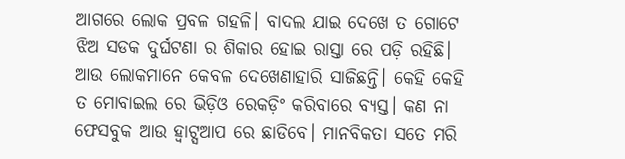ଆଗରେ ଲୋକ ପ୍ରବଳ ଗହଳି। ବାଦଲ ଯାଇ ଦେଖେ ତ ଗୋଟେ ଝିଅ ସଡକ ଦୁର୍ଘଟଣା ର ଶିକାର ହୋଇ ରାସ୍ତା ରେ ପଡ଼ି ରହିଛି। ଆଉ ଲୋକମାନେ କେବଳ ଦେଖେଣାହାରି ସାଜିଛନ୍ତି। କେହି କେହି ତ ମୋବାଇଲ ରେ ଭିଡ଼ିଓ ରେକଡ଼ିଂ କରିବାରେ ବ୍ୟସ୍ତ। କଣ ନା ଫେସବୁକ ଆଉ ହ୍ଵାଟ୍ସଆପ ରେ ଛାଡିବେ। ମାନବିକତା ସତେ ମରି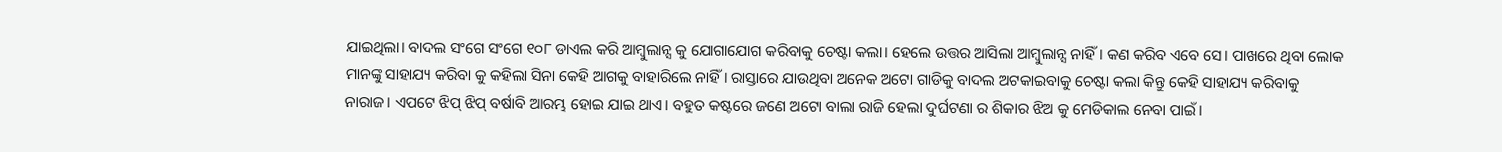ଯାଇଥିଲା। ବାଦଲ ସଂଗେ ସଂଗେ ୧୦୮ ଡାଏଲ କରି ଆମ୍ବୁଲାନ୍ସ କୁ ଯୋଗାଯୋଗ କରିବାକୁ ଚେଷ୍ଟା କଲା। ହେଲେ ଉତ୍ତର ଆସିଲା ଆମ୍ବୁଲାନ୍ସ ନାହିଁ। କଣ କରିବ ଏବେ ସେ। ପାଖରେ ଥିବା ଲୋକ ମାନଙ୍କୁ ସାହାଯ୍ୟ କରିବା କୁ କହିଲା ସିନା କେହି ଆଗକୁ ବାହାରିଲେ ନାହିଁ। ରାସ୍ତାରେ ଯାଉଥିବା ଅନେକ ଅଟୋ ଗାଡିକୁ ବାଦଲ ଅଟକାଇବାକୁ ଚେଷ୍ଟା କଲା କିନ୍ତୁ କେହି ସାହାଯ୍ୟ କରିବାକୁ ନାରାଜ। ଏପଟେ ଝିପ୍ ଝିପ୍ ବର୍ଷାବି ଆରମ୍ଭ ହୋଇ ଯାଇ ଥାଏ। ବହୁତ କଷ୍ଟରେ ଜଣେ ଅଟୋ ବାଲା ରାଜି ହେଲା ଦୁର୍ଘଟଣା ର ଶିକାର ଝିଅ କୁ ମେଡିକାଲ ନେବା ପାଇଁ।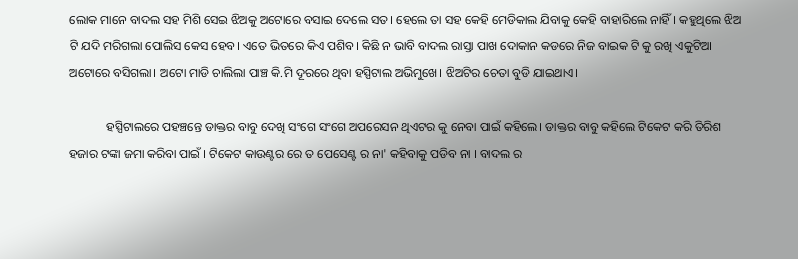ଲୋକ ମାନେ ବାଦଲ ସହ ମିଶି ସେଇ ଝିଅକୁ ଅଟୋରେ ବସାଇ ଦେଲେ ସତ। ହେଲେ ତା ସହ କେହି ମେଡିକାଲ ଯିବାକୁ କେହି ବାହାରିଲେ ନାହିଁ। କହୁଥିଲେ ଝିଅ ଟି ଯଦି ମରିଗଲା ପୋଲିସ କେସ ହେବ। ଏତେ ଭିତରେ କିଏ ପଶିବ। କିଛି ନ ଭାବି ବାଦଲ ରାସ୍ତା ପାଖ ଦୋକାନ କଡରେ ନିଜ ବାଇକ ଟି କୁ ରଖି ଏକୁଟିଆ ଅଟୋରେ ବସିଗଲା। ଅଟୋ ମାଡି ଚାଲିଲା ପାଞ୍ଚ କି.ମି ଦୂରରେ ଥିବା ହସ୍ପିଟାଲ ଅଭିମୁଖେ। ଝିଅଟିର ଚେତା ବୁଡି ଯାଇଥାଏ।

            ହସ୍ପିଟାଲରେ ପହଞ୍ଚନ୍ତେ ଡାକ୍ତର ବାବୁ ଦେଖି ସଂଗେ ସଂଗେ ଅପରେସନ ଥିଏଟର କୁ ନେବା ପାଇଁ କହିଲେ। ଡାକ୍ତର ବାବୁ କହିଲେ ଟିକେଟ କରି ତିରିଶ ହଜାର ଟଙ୍କା ଜମା କରିବା ପାଇଁ । ଟିକେଟ କାଉଣ୍ଟର ରେ ତ ପେସେଣ୍ଟ ର ନା' କହିବାକୁ ପଡିବ ନା । ବାଦଲ ର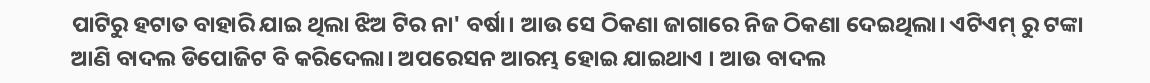ପାଟିରୁ ହଟାତ ବାହାରି ଯାଇ ଥିଲା ଝିଅ ଟିର ନା' ବର୍ଷା। ଆଉ ସେ ଠିକଣା ଜାଗାରେ ନିଜ ଠିକଣା ଦେଇଥିଲା। ଏଟିଏମ୍ ରୁ ଟଙ୍କା ଆଣି ବାଦଲ ଡିପୋଜିଟ ବି କରିଦେଲା। ଅପରେସନ ଆରମ୍ଭ ହୋଇ ଯାଇଥାଏ । ଆଉ ବାଦଲ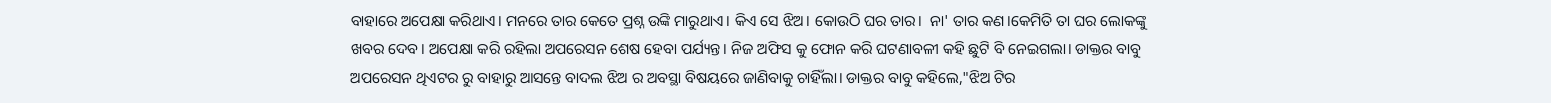ବାହାରେ ଅପେକ୍ଷା କରିଥାଏ। ମନରେ ତାର କେତେ ପ୍ରଶ୍ନ ଉଙ୍କି ମାରୁଥାଏ। କିଏ ସେ ଝିଅ। କୋଉଠି ଘର ତାର।  ନା' ତାର କଣ।କେମିତି ତା ଘର ଲୋକଙ୍କୁ ଖବର ଦେବ। ଅପେକ୍ଷା କରି ରହିଲା ଅପରେସନ ଶେଷ ହେବା ପର୍ଯ୍ୟନ୍ତ। ନିଜ ଅଫିସ କୁ ଫୋନ କରି ଘଟଣାବଳୀ କହି ଛୁଟି ବି ନେଇଗଲା। ଡାକ୍ତର ବାବୁ ଅପରେସନ ଥିଏଟର ରୁ ବାହାରୁ ଆସନ୍ତେ ବାଦଲ ଝିଅ ର ଅବସ୍ଥା ବିଷୟରେ ଜାଣିବାକୁ ଚାହିଁଲା। ଡାକ୍ତର ବାବୁ କହିଲେ,"ଝିଅ ଟିର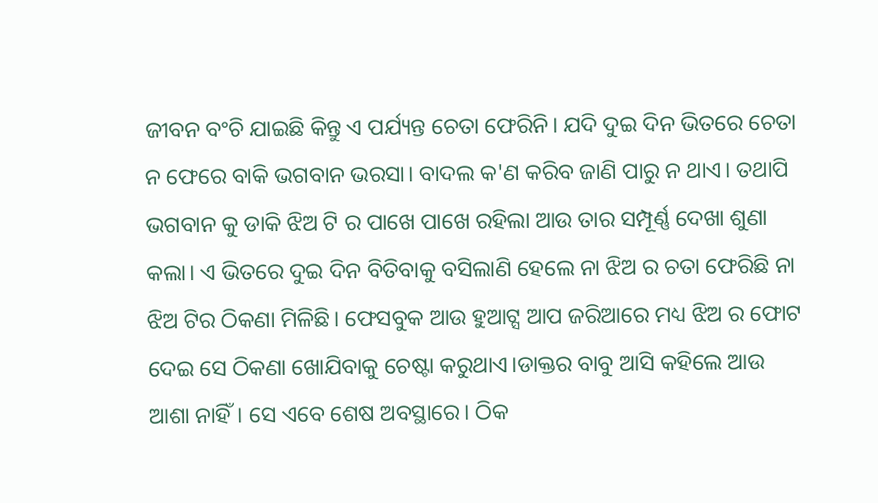ଜୀବନ ବଂଚି ଯାଇଛି କିନ୍ତୁ ଏ ପର୍ଯ୍ୟନ୍ତ ଚେତା ଫେରିନି। ଯଦି ଦୁଇ ଦିନ ଭିତରେ ଚେତା ନ ଫେରେ ବାକି ଭଗବାନ ଭରସା। ବାଦଲ କ'ଣ କରିବ ଜାଣି ପାରୁ ନ ଥାଏ। ତଥାପି ଭଗବାନ କୁ ଡାକି ଝିଅ ଟି ର ପାଖେ ପାଖେ ରହିଲା ଆଉ ତାର ସମ୍ପୂର୍ଣ୍ଣ ଦେଖା ଶୁଣା କଲା। ଏ ଭିତରେ ଦୁଇ ଦିନ ବିତିବାକୁ ବସିଲାଣି ହେଲେ ନା ଝିଅ ର ଚତା ଫେରିଛି ନା ଝିଅ ଟିର ଠିକଣା ମିଳିଛି। ଫେସବୁକ ଆଉ ହୁଆଟ୍ସ ଆପ ଜରିଆରେ ମଧ୍ୟ ଝିଅ ର ଫୋଟ ଦେଇ ସେ ଠିକଣା ଖୋଯିବାକୁ ଚେଷ୍ଟା କରୁଥାଏ।ଡାକ୍ତର ବାବୁ ଆସି କହିଲେ ଆଉ ଆଶା ନାହିଁ। ସେ ଏବେ ଶେଷ ଅବସ୍ଥାରେ। ଠିକ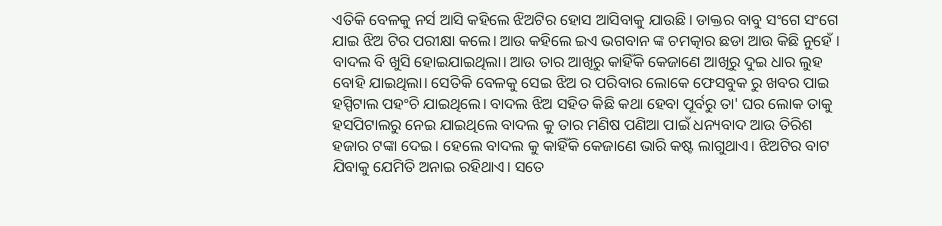ଏତିକି ବେଳକୁ ନର୍ସ ଆସି କହିଲେ ଝିଅଟିର ହୋସ ଆସିବାକୁ ଯାଉଛି। ଡାକ୍ତର ବାବୁ ସଂଗେ ସଂଗେ ଯାଇ ଝିଅ ଟିର ପରୀକ୍ଷା କଲେ। ଆଉ କହିଲେ ଇଏ ଭଗବାନ ଙ୍କ ଚମତ୍କାର ଛଡା ଆଉ କିଛି ନୁହେଁ । ବାଦଲ ବି ଖୁସି ହୋଇଯାଇଥିଲା। ଆଉ ତାର ଆଖିରୁ କାହିଁକି କେଜାଣେ ଆଖିରୁ ଦୁଇ ଧାର ଲୁହ ବୋହି ଯାଇଥିଲା। ସେତିକି ବେଳକୁ ସେଇ ଝିଅ ର ପରିବାର ଲୋକେ ଫେସବୁକ ରୁ ଖବର ପାଇ ହସ୍ପିଟାଲ ପହଂଚି ଯାଇଥିଲେ। ବାଦଲ ଝିଅ ସହିତ କିଛି କଥା ହେବା ପୂର୍ବରୁ ତା' ଘର ଲୋକ ତାକୁ ହସପିଟାଲରୁ ନେଇ ଯାଇଥିଲେ ବାଦଲ କୁ ତାର ମଣିଷ ପଣିଆ ପାଇଁ ଧନ୍ୟବାଦ ଆଉ ତିରିଶ ହଜାର ଟଙ୍କା ଦେଇ। ହେଲେ ବାଦଲ କୁ କାହିଁକି କେଜାଣେ ଭାରି କଷ୍ଟ ଲାଗୁଥାଏ। ଝିଅଟିର ବାଟ ଯିବାକୁ ଯେମିତି ଅନାଇ ରହିଥାଏ। ସତେ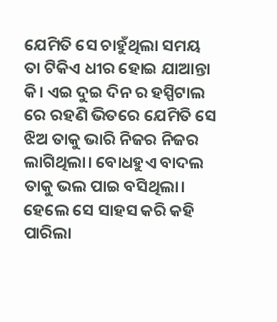ଯେମିତି ସେ ଚାହୁଁଥିଲା ସମୟ ତା ଟିକିଏ ଧୀର ହୋଇ ଯାଆନ୍ତା କି। ଏଇ ଦୁଇ ଦିନ ର ହସ୍ପିଟାଲ ରେ ରହଣି ଭିତରେ ଯେମିତି ସେ ଝିଅ ତାକୁ ଭାରି ନିଜର ନିଜର ଲାଗିଥିଲା। ବୋଧହୁଏ ବାଦଲ ତାକୁ ଭଲ ପାଇ ବସିଥିଲା। ହେଲେ ସେ ସାହସ କରି କହି ପାରିଲା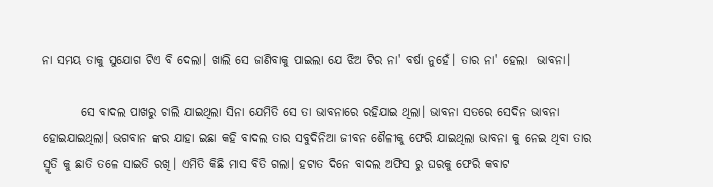ନା ସମୟ ତାକୁ ସୁଯୋଗ ଟିଏ ବି ଦେଲା। ଖାଲି ସେ ଜାଣିବାକୁ ପାଇଲା ଯେ ଝିଅ ଟିର ନା' ବର୍ଷା ନୁହେଁ। ତାର ନା' ହେଲା  ଭାବନା।

        ସେ ବାଦଲ ପାଖରୁ ଚାଲି ଯାଇଥିଲା ସିନା ଯେମିତି ସେ ତା ଭାବନାରେ ରହିଯାଇ ଥିଲା। ଭାବନା ସତରେ ସେଦିନ ଭାବନା ହୋଇଯାଇଥିଲା। ଭଗବାନ ଙ୍କର ଯାହା ଇଛା କହି ବାଦଲ ତାର ସବୁଦିନିଆ ଜୀବନ ଶୈଳୀକୁ ଫେରି ଯାଇଥିଲା ଭାବନା କୁ ନେଇ ଥିବା ତାର ସ୍ମୃତି କୁ ଛାତି ତଳେ ସାଇତି ରଖି। ଏମିତି କିଛି ମାସ ବିତି ଗଲା। ହଟାତ ଦିନେ ବାଦଲ ଅଫିସ ରୁ ଘରକୁ ଫେରି କବାଟ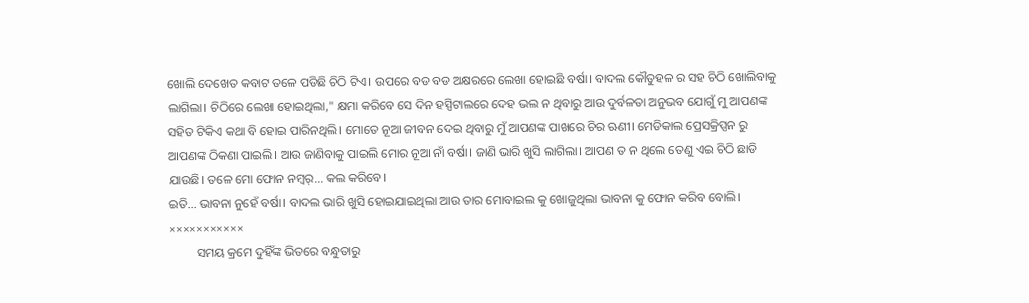ଖୋଲି ଦେଖେତ କବାଟ ତଳେ ପଡିଛି ଚିଠି ଟିଏ। ଉପରେ ବଡ ବଡ ଅକ୍ଷରରେ ଲେଖା ହୋଇଛି ବର୍ଷା। ବାଦଲ କୌତୁହଳ ର ସହ ଚିଠି ଖୋଲିବାକୁ ଲାଗିଲା। ଚିଠିରେ ଲେଖା ହୋଇଥିଲା," କ୍ଷମା କରିବେ ସେ ଦିନ ହସ୍ପିଟାଲରେ ଦେହ ଭଲ ନ ଥିବାରୁ ଆଉ ଦୁର୍ବଳତା ଅନୁଭବ ଯୋଗୁଁ ମୁ ଆପଣଙ୍କ ସହିତ ଟିକିଏ କଥା ବି ହୋଇ ପାରିନଥିଲି। ମୋତେ ନୂଆ ଜୀବନ ଦେଇ ଥିବାରୁ ମୁଁ ଆପଣଙ୍କ ପାଖରେ ଚିର ଋଣୀ। ମେଡିକାଲ ପ୍ରେସକ୍ରିପ୍ସନ ରୁ ଆପଣଙ୍କ ଠିକଣା ପାଇଲି। ଆଉ ଜାଣିବାକୁ ପାଇଲି ମୋର ନୂଆ ନାଁ ବର୍ଷା। ଜାଣି ଭାରି ଖୁସି ଲାଗିଲା। ଆପଣ ତ ନ ଥିଲେ ତେଣୁ ଏଇ ଚିଠି ଛାଡି ଯାଉଛି। ତଳେ ମୋ ଫୋନ ନମ୍ବର୍... କଲ କରିବେ।
ଇତି... ଭାବନା ନୁହେଁ ବର୍ଷା। ବାଦଲ ଭାରି ଖୁସି ହୋଇଯାଇଥିଲା ଆଉ ତାର ମୋବାଇଲ କୁ ଖୋଜୁଥିଲା ଭାବନା କୁ ଫୋନ କରିବ ବୋଲି।
×××××××××××
         ସମୟ କ୍ରମେ ଦୁହିଁଙ୍କ ଭିତରେ ବନ୍ଧୁତାରୁ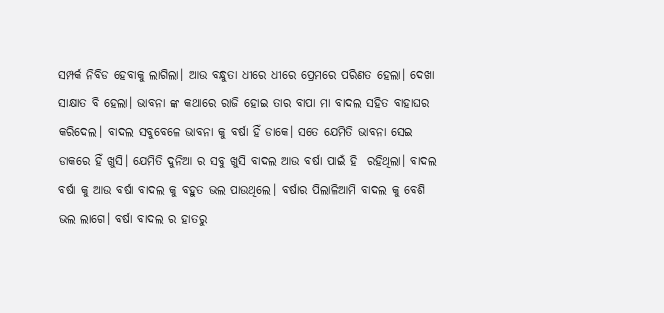ସମ୍ପର୍କ ନିବିଡ ହେବାକୁ ଲାଗିଲା। ଆଉ ବନ୍ଧୁତା ଧୀରେ ଧୀରେ ପ୍ରେମରେ ପରିଣତ ହେଲା। ଦେଖା ସାକ୍ଷାତ ବି ହେଲା। ଭାବନା ଙ୍କ କଥାରେ ରାଜି ହୋଇ ତାର ବାପା ମା ବାଦଲ ସହିତ ବାହାଘର କରିଦେଲ। ବାଦଲ ସବୁବେଳେ ଭାବନା କୁ ବର୍ଷା ହିଁ ଡାକେ। ସତେ ଯେମିତି ଭାବନା ସେଇ ଡାକରେ ହିଁ ଖୁସି। ଯେମିତି ଦୁନିଆ ର ସବୁ ଖୁସି ବାଦଲ ଆଉ ବର୍ଷା ପାଇଁ ହି  ରହିଥିଲା। ବାଦଲ ବର୍ଷା କୁ ଆଉ ବର୍ଷା ବାଦଲ କୁ ବହୁତ ଭଲ ପାଉଥିଲେ। ବର୍ଷାର ପିଲାଳିଆମି ବାଦଲ କୁ ବେଶି ଭଲ ଲାଗେ। ବର୍ଷା ବାଦଲ ର ହାତରୁ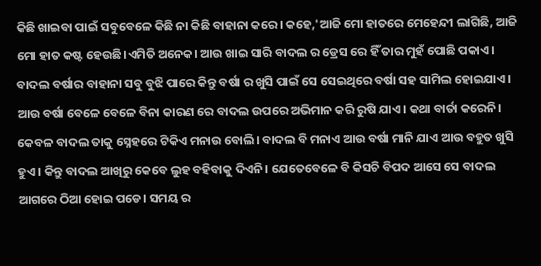କିଛି ଖାଇବା ପାଇଁ ସବୁବେଳେ କିଛି ନା କିଛି ବାହାନା କରେ। କହେ,'ଆଜି ମୋ ହାତରେ ମେହେନ୍ଦୀ ଲାଗିଛି, ଆଜି ମୋ ହାତ କଷ୍ଟ ହେଉଛି।ଏମିତି ଅନେକ। ଆଉ ଖାଇ ସାରି ବାଦଲ ର ଡ୍ରେସ ରେ ହିଁ ତାର ମୁହଁ ପୋଛି ପକାଏ। ବାଦଲ ବର୍ଷାର ବାହାନା ସବୁ ବୁଝି ପାରେ କିନ୍ତୁ ବର୍ଷା ର ଖୁସି ପାଇଁ ସେ ସେଇଥିରେ ବର୍ଷା ସହ ସାମିଲ ହୋଇଯାଏ। ଆଉ ବର୍ଷା ବେଳେ ବେଳେ ବିନା କାରଣ ରେ ବାଦଲ ଉପରେ ଅଭିମାନ କରି ରୁଷି ଯାଏ। କଥା ବାର୍ତା କରେନି। କେବଳ ବାଦଲ ତାକୁ ସ୍ନେହରେ ଟିକିଏ ମନାଉ ବୋଲି। ବାଦଲ ବି ମନାଏ ଆଉ ବର୍ଷା ମାନି ଯାଏ ଆଉ ବହୁତ ଖୁସି ହୁଏ। କିନ୍ତୁ ବାଦଲ ଆଖିରୁ କେବେ ଲୁହ ବହିବାକୁ ଦିଏନି। ଯେତେବେଳେ ବି କିସଚି ବିପଦ ଆସେ ସେ ବାଦଲ ଆଗରେ ଠିଆ ହୋଇ ପଡେ। ସମୟ ର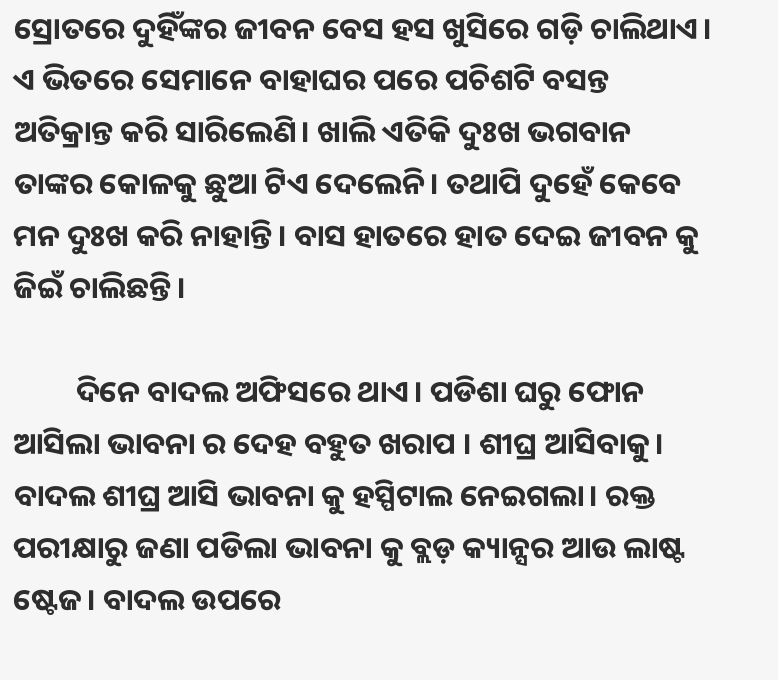ସ୍ରୋତରେ ଦୁହିଁଙ୍କର ଜୀବନ ବେସ ହସ ଖୁସିରେ ଗଡ଼ି ଚାଲିଥାଏ। ଏ ଭିତରେ ସେମାନେ ବାହାଘର ପରେ ପଚିଶଟି ବସନ୍ତ ଅତିକ୍ରାନ୍ତ କରି ସାରିଲେଣି। ଖାଲି ଏତିକି ଦୁଃଖ ଭଗବାନ ତାଙ୍କର କୋଳକୁ ଛୁଆ ଟିଏ ଦେଲେନି। ତଥାପି ଦୁହେଁ କେବେ ମନ ଦୁଃଖ କରି ନାହାନ୍ତି। ବାସ ହାତରେ ହାତ ଦେଇ ଜୀବନ କୁ ଜିଇଁ ଚାଲିଛନ୍ତି।

         ଦିନେ ବାଦଲ ଅଫିସରେ ଥାଏ। ପଡିଶା ଘରୁ ଫୋନ ଆସିଲା ଭାବନା ର ଦେହ ବହୁତ ଖରାପ । ଶୀଘ୍ର ଆସିବାକୁ। ବାଦଲ ଶୀଘ୍ର ଆସି ଭାବନା କୁ ହସ୍ପିଟାଲ ନେଇଗଲା। ରକ୍ତ ପରୀକ୍ଷାରୁ ଜଣା ପଡିଲା ଭାବନା କୁ ବ୍ଲଡ଼ କ୍ୟାନ୍ସର ଆଉ ଲାଷ୍ଟ ଷ୍ଟେଜ। ବାଦଲ ଉପରେ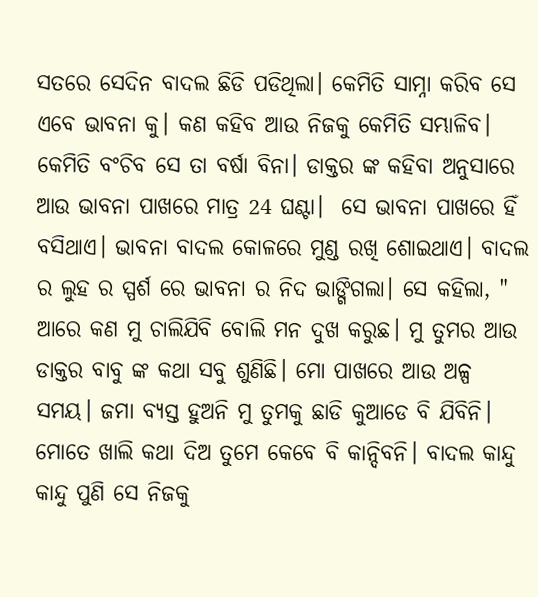ସତରେ ସେଦିନ ବାଦଲ ଛିଡି ପଡିଥିଲା। କେମିତି ସାମ୍ନା କରିବ ସେ ଏବେ ଭାବନା କୁ। କଣ କହିବ ଆଉ ନିଜକୁ କେମିତି ସମ୍ଭାଳିବ। କେମିତି ବଂଚିବ ସେ ତା ବର୍ଷା ବିନା। ଡାକ୍ତର ଙ୍କ କହିବା ଅନୁସାରେ ଆଉ ଭାବନା ପାଖରେ ମାତ୍ର 24 ଘଣ୍ଟା।  ସେ ଭାବନା ପାଖରେ ହିଁ ବସିଥାଏ। ଭାବନା ବାଦଲ କୋଳରେ ମୁଣ୍ଡ ରଖି ଶୋଇଥାଏ। ବାଦଲ ର ଲୁହ ର ସ୍ପର୍ଶ ରେ ଭାବନା ର ନିଦ ଭାଙ୍ଗିଗଲା। ସେ କହିଲା, " ଆରେ କଣ ମୁ ଚାଲିଯିବି ବୋଲି ମନ ଦୁଖ କରୁଛ। ମୁ ତୁମର ଆଉ ଡାକ୍ତର ବାବୁ ଙ୍କ କଥା ସବୁ ଶୁଣିଛି। ମୋ ପାଖରେ ଆଉ ଅଳ୍ପ ସମୟ। ଜମା ବ୍ୟସ୍ତ ହୁଅନି ମୁ ତୁମକୁ ଛାଡି କୁଆଡେ ବି ଯିବିନି। ମୋତେ ଖାଲି କଥା ଦିଅ ତୁମେ କେବେ ବି କାନ୍ଦିବନି। ବାଦଲ କାନ୍ଦୁ କାନ୍ଦୁ ପୁଣି ସେ ନିଜକୁ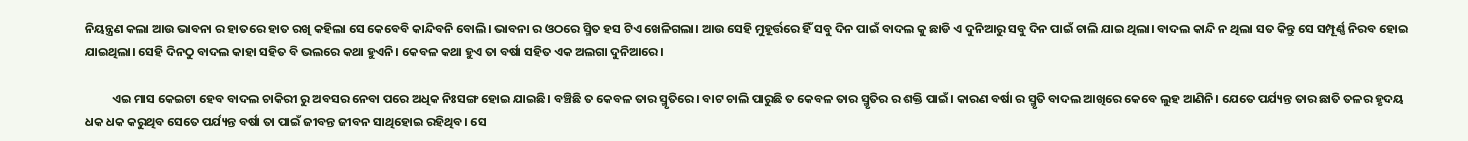ନିୟନ୍ତ୍ରଣ କଲା ଆଉ ଭାବନା ର ହାତରେ ହାତ ରଖି କହିଲା ସେ କେବେବି କାନ୍ଦିବନି ବୋଲି। ଭାବନା ର ଓଠରେ ସ୍ମିତ ହସ ଟିଏ ଖେଳିଗଲା। ଆଉ ସେହି ମୁହୂର୍ତ୍ତରେ ହିଁ ସବୁ ଦିନ ପାଇଁ ବାଦଲ କୁ ଛାଡି ଏ ଦୁନିଆରୁ ସବୁ ଦିନ ପାଇଁ ଚାଲି ଯାଇ ଥିଲା। ବାଦଲ କାନ୍ଦି ନ ଥିଲା ସତ କିନ୍ତୁ ସେ ସମ୍ପୂର୍ଣ୍ଣ ନିରବ ହୋଇ ଯାଇଥିଲା। ସେହି ଦିନଠୁ ବାଦଲ କାହା ସହିତ ବି ଭଲରେ କଥା ହୁଏନି। କେବଳ କଥା ହୁଏ ତା ବର୍ଷା ସହିତ ଏକ ଅଲଗା ଦୁନିଆରେ।

          ଏଇ ମାସ କେଇଟା ହେବ ବାଦଲ ଚାକିରୀ ରୁ ଅବସର ନେବା ପରେ ଅଧିକ ନିଃସଙ୍ଗ ହୋଇ ଯାଇଛି। ବଞ୍ଚିଛି ତ କେବଳ ତାର ସ୍ମୃତିରେ। ବାଟ ଚାଲି ପାରୁଛି ତ କେବଳ ତାର ସ୍ମୃତିର ର ଶକ୍ତି ପାଇଁ। କାରଣ ବର୍ଷା ର ସ୍ମୃତି ବାଦଲ ଆଖିରେ କେବେ ଲୁହ ଆଣିନି। ଯେତେ ପର୍ଯ୍ୟନ୍ତ ତାର ଛାତି ତଳର ହୃଦୟ ଧକ ଧକ କରୁଥିବ ସେତେ ପର୍ଯ୍ୟନ୍ତ ବର୍ଷା ତା ପାଇଁ ଜୀବନ୍ତ ଜୀବନ ସାଥିହୋଇ ରହିଥିବ। ସେ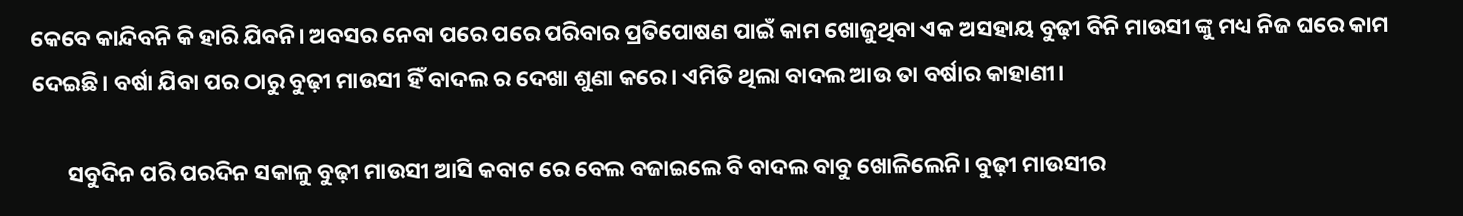କେବେ କାନ୍ଦିବନି କି ହାରି ଯିବନି। ଅବସର ନେବା ପରେ ପରେ ପରିବାର ପ୍ରତିପୋଷଣ ପାଇଁ କାମ ଖୋଜୁଥିବା ଏକ ଅସହାୟ ବୁଢ଼ୀ ବିନି ମାଉସୀ ଙ୍କୁ ମଧ୍ୟ ନିଜ ଘରେ କାମ ଦେଇଛି। ବର୍ଷା ଯିବା ପର ଠାରୁ ବୁଢ଼ୀ ମାଉସୀ ହିଁ ବାଦଲ ର ଦେଖା ଶୁଣା କରେ। ଏମିତି ଥିଲା ବାଦଲ ଆଉ ତା ବର୍ଷାର କାହାଣୀ।

       ସବୁଦିନ ପରି ପରଦିନ ସକାଳୁ ବୁଢ଼ୀ ମାଉସୀ ଆସି କବାଟ ରେ ବେଲ ବଜାଇଲେ ବି ବାଦଲ ବାବୁ ଖୋଳିଲେନି। ବୁଢ଼ୀ ମାଉସୀର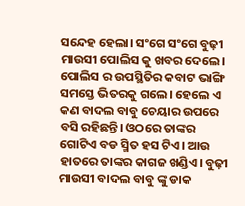ସନ୍ଦେହ ହେଲା। ସଂଗେ ସଂଗେ ବୁଢ଼ୀ ମାଉସୀ ପୋଲିସ କୁ ଖବର ଦେଲେ। ପୋଲିସ ର ଉପସ୍ଥିତିର କବାଟ ଭାଙ୍ଗି ସମସ୍ତେ ଭିତରକୁ ଗଲେ। ହେଲେ ଏ କଣ ବାଦଲ ବାବୁ ଚେୟାର ଉପରେ ବସି ରହିଛନ୍ତି। ଓଠରେ ତାଙ୍କର ଗୋଟିଏ ବଡ ସ୍ମିତ ହସ ଟିଏ। ଆଉ ହାତରେ ତାଙ୍କର କାଗଜ ଖଣ୍ଡିଏ। ବୁଢ଼ୀ ମାଉସୀ ବାଦଲ ବାବୁ ଙ୍କୁ ଡାକ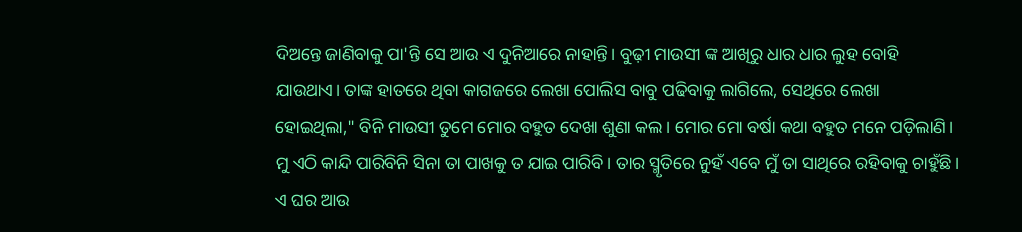ଦିଅନ୍ତେ ଜାଣିବାକୁ ପା'ନ୍ତି ସେ ଆଉ ଏ ଦୁନିଆରେ ନାହାନ୍ତି। ବୁଢ଼ୀ ମାଉସୀ ଙ୍କ ଆଖିରୁ ଧାର ଧାର ଲୁହ ବୋହି ଯାଉଥାଏ। ତାଙ୍କ ହାତରେ ଥିବା କାଗଜରେ ଲେଖା ପୋଲିସ ବାବୁ ପଢିବାକୁ ଲାଗିଲେ, ସେଥିରେ ଲେଖା ହୋଇଥିଲା," ବିନି ମାଉସୀ ତୁମେ ମୋର ବହୁତ ଦେଖା ଶୁଣା କଲ। ମୋର ମୋ ବର୍ଷା କଥା ବହୁତ ମନେ ପଡ଼ିଲାଣି। ମୁ ଏଠି କାନ୍ଦି ପାରିବିନି ସିନା ତା ପାଖକୁ ତ ଯାଇ ପାରିବି। ତାର ସ୍ମୃତିରେ ନୁହଁ ଏବେ ମୁଁ ତା ସାଥିରେ ରହିବାକୁ ଚାହୁଁଛି। ଏ ଘର ଆଉ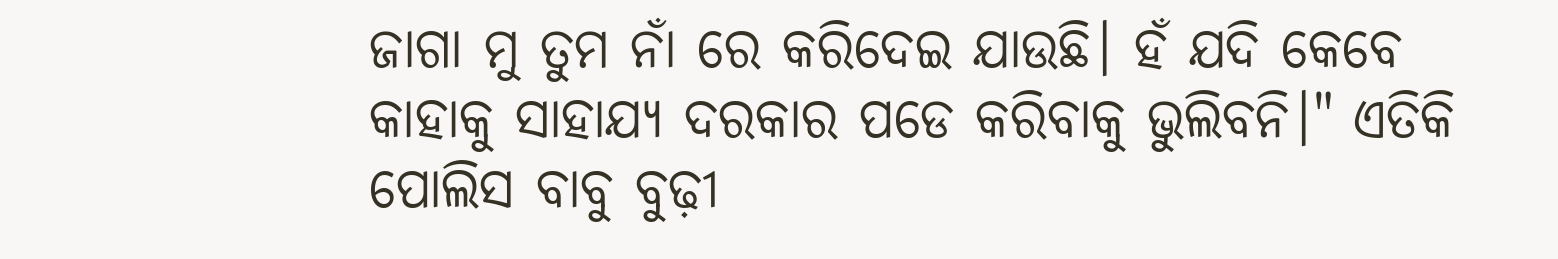ଜାଗା ମୁ ତୁମ ନାଁ ରେ କରିଦେଇ ଯାଉଛି। ହଁ ଯଦି କେବେ କାହାକୁ ସାହାଯ୍ୟ ଦରକାର ପଡେ କରିବାକୁ ଭୁଲିବନି।" ଏତିକି ପୋଲିସ ବାବୁ ବୁଢ଼ୀ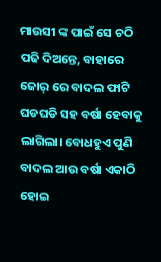ମାଉସୀ ଙ୍କ ପାଇଁ ସେ ଚଠି ପଢି ଦିଅନ୍ତେ, ବାହାରେ ଜୋର୍ ରେ ବାଦଲ ଫାଟି ଘଡଘଡି ସହ ବର୍ଷା ହେବାକୁ ଲାଗିଲା। ବୋଧହୁଏ ପୁଣି ବାଦଲ ଆଉ ବର୍ଷା ଏକାଠି ହୋଇ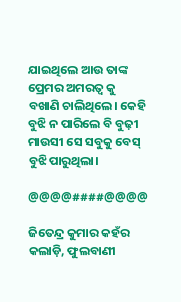ଯାଇଥିଲେ ଆଉ ତାଙ୍କ ପ୍ରେମର ଅମରତ୍ୱ କୁ ବଖାଣି ଚାଲିଥିଲେ। କେହି ବୁଝି ନ ପାରିଲେ ବି ବୁଢ଼ୀ ମାଉସୀ ସେ ସବୁକୁ ବେସ୍ ବୁଝି ପାରୁଥିଲା।

@@@@####@@@@

ଜିତେନ୍ଦ୍ର କୁମାର କହଁର
କଲାଡ଼ି, ଫୁଲବାଣୀ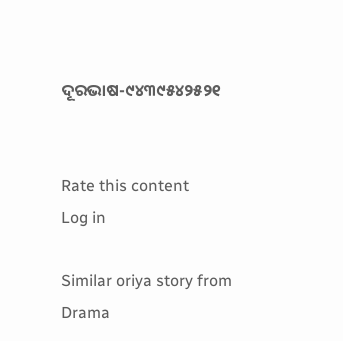ଦୂରଭାଷ-୯୪୩୯୫୪୨୫୨୧


Rate this content
Log in

Similar oriya story from Drama